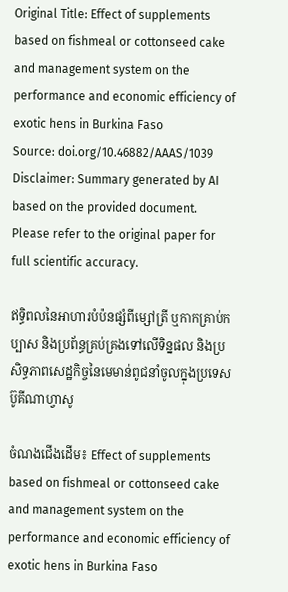Original Title: Effect of supplements based on fishmeal or cottonseed cake and management system on the performance and economic efficiency of exotic hens in Burkina Faso
Source: doi.org/10.46882/AAAS/1039
Disclaimer: Summary generated by AI based on the provided document. Please refer to the original paper for full scientific accuracy.

ឥទ្ធិពលនៃអាហារបំប៉នផ្សំពីម្សៅត្រី ឬកាកគ្រាប់កប្បាស និងប្រព័ន្ធគ្រប់គ្រងទៅលើទិន្នផល និងប្រសិទ្ធភាពសេដ្ឋកិច្ចនៃមេមាន់ពូជនាំចូលក្នុងប្រទេសប៊ូគីណាហ្វាសូ

ចំណងជើងដើម៖ Effect of supplements based on fishmeal or cottonseed cake and management system on the performance and economic efficiency of exotic hens in Burkina Faso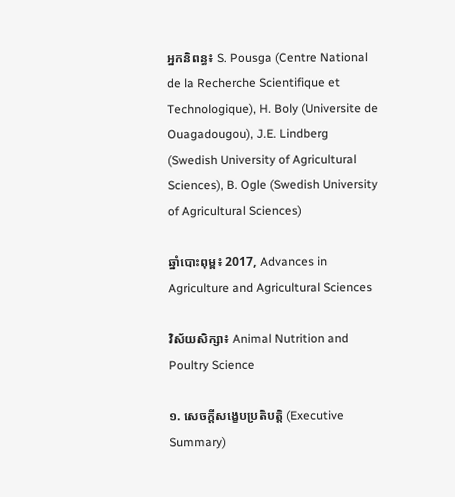អ្នកនិពន្ធ៖ S. Pousga (Centre National de la Recherche Scientifique et Technologique), H. Boly (Universite de Ouagadougou), J.E. Lindberg (Swedish University of Agricultural Sciences), B. Ogle (Swedish University of Agricultural Sciences)

ឆ្នាំបោះពុម្ព៖ 2017, Advances in Agriculture and Agricultural Sciences

វិស័យសិក្សា៖ Animal Nutrition and Poultry Science

១. សេចក្តីសង្ខេបប្រតិបត្តិ (Executive Summary)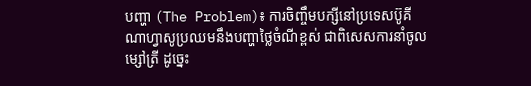បញ្ហា (The Problem)៖ ការចិញ្ចឹមបក្សីនៅប្រទេសប៊ូគីណាហ្វាសូប្រឈមនឹងបញ្ហាថ្លៃចំណីខ្ពស់ ជាពិសេសការនាំចូលម្សៅត្រី ដូច្នេះ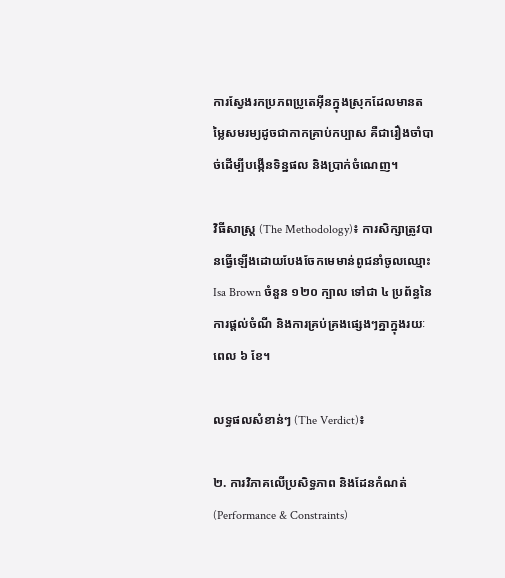ការស្វែងរកប្រភពប្រូតេអ៊ីនក្នុងស្រុកដែលមានតម្លៃសមរម្យដូចជាកាកគ្រាប់កប្បាស គឺជារឿងចាំបាច់ដើម្បីបង្កើនទិន្នផល និងប្រាក់ចំណេញ។

វិធីសាស្ត្រ (The Methodology)៖ ការសិក្សាត្រូវបានធ្វើឡើងដោយបែងចែកមេមាន់ពូជនាំចូលឈ្មោះ Isa Brown ចំនួន ១២០ ក្បាល ទៅជា ៤ ប្រព័ន្ធនៃការផ្តល់ចំណី និងការគ្រប់គ្រងផ្សេងៗគ្នាក្នុងរយៈពេល ៦ ខែ។

លទ្ធផលសំខាន់ៗ (The Verdict)៖

២. ការវិភាគលើប្រសិទ្ធភាព និងដែនកំណត់ (Performance & Constraints)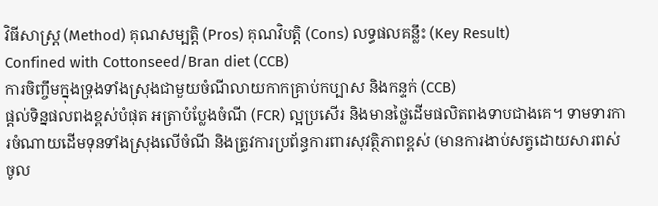វិធីសាស្ត្រ (Method) គុណសម្បត្តិ (Pros) គុណវិបត្តិ (Cons) លទ្ធផលគន្លឹះ (Key Result)
Confined with Cottonseed/Bran diet (CCB)
ការចិញ្ចឹមក្នុងទ្រុងទាំងស្រុងជាមួយចំណីលាយកាកគ្រាប់កប្បាស និងកន្ទក់ (CCB)
ផ្តល់ទិន្នផលពងខ្ពស់បំផុត អត្រាបំប្លែងចំណី (FCR) ល្អប្រសើរ និងមានថ្លៃដើមផលិតពងទាបជាងគេ។ ទាមទារការចំណាយដើមទុនទាំងស្រុងលើចំណី និងត្រូវការប្រព័ន្ធការពារសុវត្ថិភាពខ្ពស់ (មានការងាប់សត្វដោយសារពស់ចូល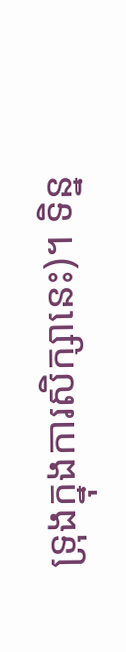ទ្រុងក្នុងការសិក្សានេះ)។ ទិន្ន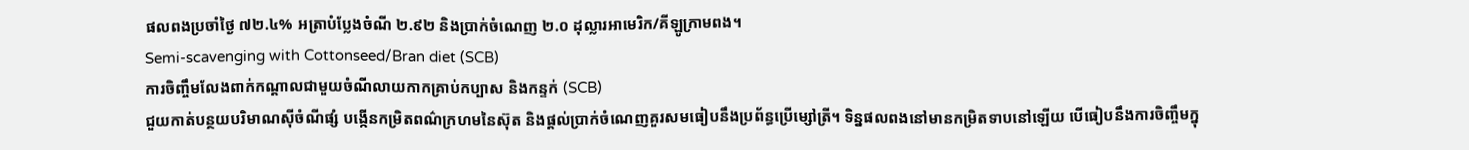ផលពងប្រចាំថ្ងៃ ៧២.៤% អត្រាបំប្លែងចំណី ២.៩២ និងប្រាក់ចំណេញ ២.០ ដុល្លារអាមេរិក/គីឡូក្រាមពង។
Semi-scavenging with Cottonseed/Bran diet (SCB)
ការចិញ្ចឹមលែងពាក់កណ្តាលជាមួយចំណីលាយកាកគ្រាប់កប្បាស និងកន្ទក់ (SCB)
ជួយកាត់បន្ថយបរិមាណស៊ីចំណីផ្សំ បង្កើនកម្រិតពណ៌ក្រហមនៃស៊ុត និងផ្តល់ប្រាក់ចំណេញគួរសមធៀបនឹងប្រព័ន្ធប្រើម្សៅត្រី។ ទិន្នផលពងនៅមានកម្រិតទាបនៅឡើយ បើធៀបនឹងការចិញ្ចឹមក្នុ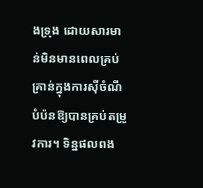ងទ្រុង ដោយសារមាន់មិនមានពេលគ្រប់គ្រាន់ក្នុងការស៊ីចំណីបំប៉នឱ្យបានគ្រប់តម្រូវការ។ ទិន្នផលពង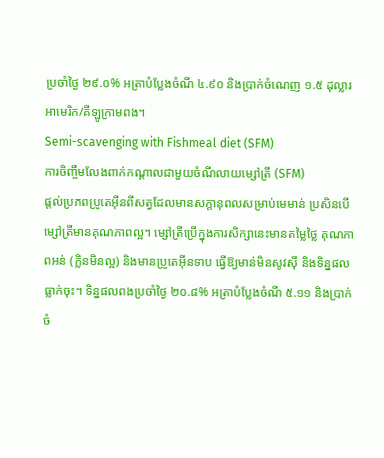ប្រចាំថ្ងៃ ២៩.០% អត្រាបំប្លែងចំណី ៤.៩០ និងប្រាក់ចំណេញ ១.៥ ដុល្លារអាមេរិក/គីឡូក្រាមពង។
Semi-scavenging with Fishmeal diet (SFM)
ការចិញ្ចឹមលែងពាក់កណ្តាលជាមួយចំណីលាយម្សៅត្រី (SFM)
ផ្តល់ប្រភពប្រូតេអ៊ីនពីសត្វដែលមានសក្តានុពលសម្រាប់មេមាន់ ប្រសិនបើម្សៅត្រីមានគុណភាពល្អ។ ម្សៅត្រីប្រើក្នុងការសិក្សានេះមានតម្លៃថ្លៃ គុណភាពអន់ (ក្លិនមិនល្អ) និងមានប្រូតេអ៊ីនទាប ធ្វើឱ្យមាន់មិនសូវស៊ី និងទិន្នផលធ្លាក់ចុះ។ ទិន្នផលពងប្រចាំថ្ងៃ ២០.៨% អត្រាបំប្លែងចំណី ៥.១១ និងប្រាក់ចំ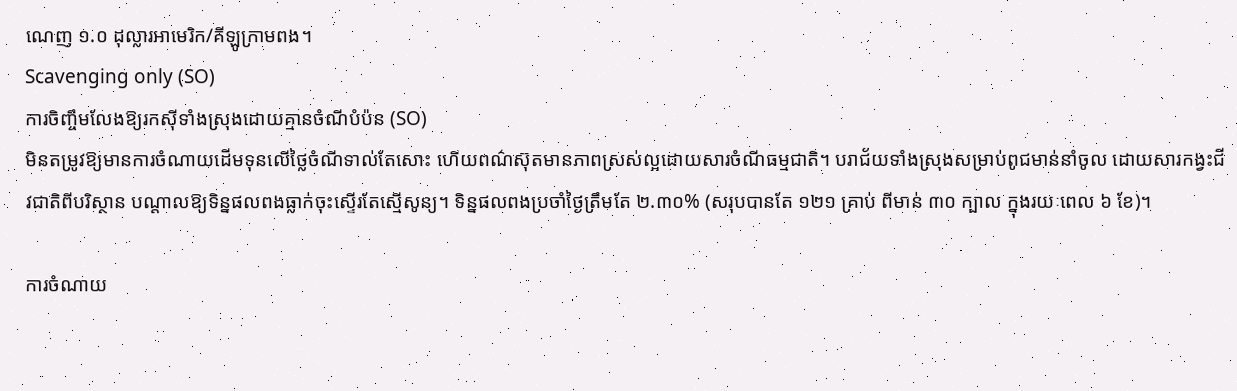ណេញ ១.០ ដុល្លារអាមេរិក/គីឡូក្រាមពង។
Scavenging only (SO)
ការចិញ្ចឹមលែងឱ្យរកស៊ីទាំងស្រុងដោយគ្មានចំណីបំប៉ន (SO)
មិនតម្រូវឱ្យមានការចំណាយដើមទុនលើថ្លៃចំណីទាល់តែសោះ ហើយពណ៌ស៊ុតមានភាពស្រស់ល្អដោយសារចំណីធម្មជាតិ។ បរាជ័យទាំងស្រុងសម្រាប់ពូជមាន់នាំចូល ដោយសារកង្វះជីវជាតិពីបរិស្ថាន បណ្តាលឱ្យទិន្នផលពងធ្លាក់ចុះស្ទើរតែស្មើសូន្យ។ ទិន្នផលពងប្រចាំថ្ងៃត្រឹមតែ ២.៣០% (សរុបបានតែ ១២១ គ្រាប់ ពីមាន់ ៣០ ក្បាល ក្នុងរយៈពេល ៦ ខែ)។

ការចំណាយ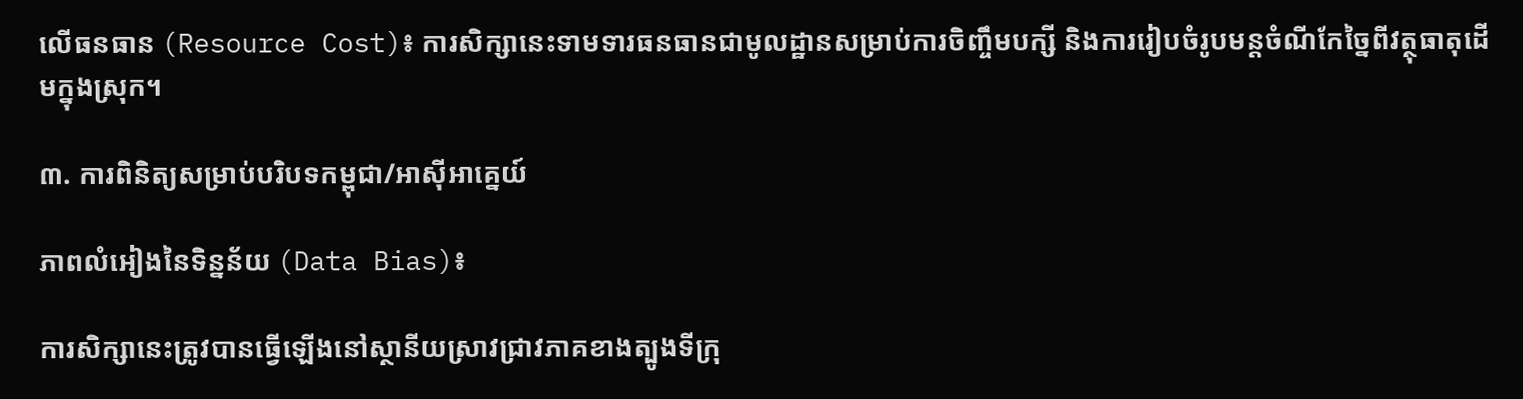លើធនធាន (Resource Cost)៖ ការសិក្សានេះទាមទារធនធានជាមូលដ្ឋានសម្រាប់ការចិញ្ចឹមបក្សី និងការរៀបចំរូបមន្តចំណីកែច្នៃពីវត្ថុធាតុដើមក្នុងស្រុក។

៣. ការពិនិត្យសម្រាប់បរិបទកម្ពុជា/អាស៊ីអាគ្នេយ៍

ភាពលំអៀងនៃទិន្នន័យ (Data Bias)៖

ការសិក្សានេះត្រូវបានធ្វើឡើងនៅស្ថានីយស្រាវជ្រាវភាគខាងត្បូងទីក្រុ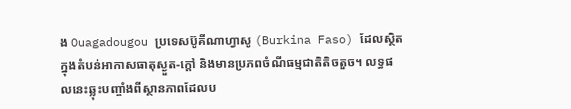ង Ouagadougou ប្រទេសប៊ូគីណាហ្វាសូ (Burkina Faso) ដែលស្ថិតក្នុងតំបន់អាកាសធាតុស្ងួត-ក្តៅ និងមានប្រភពចំណីធម្មជាតិតិចតួច។ លទ្ធផលនេះឆ្លុះបញ្ចាំងពីស្ថានភាពដែលប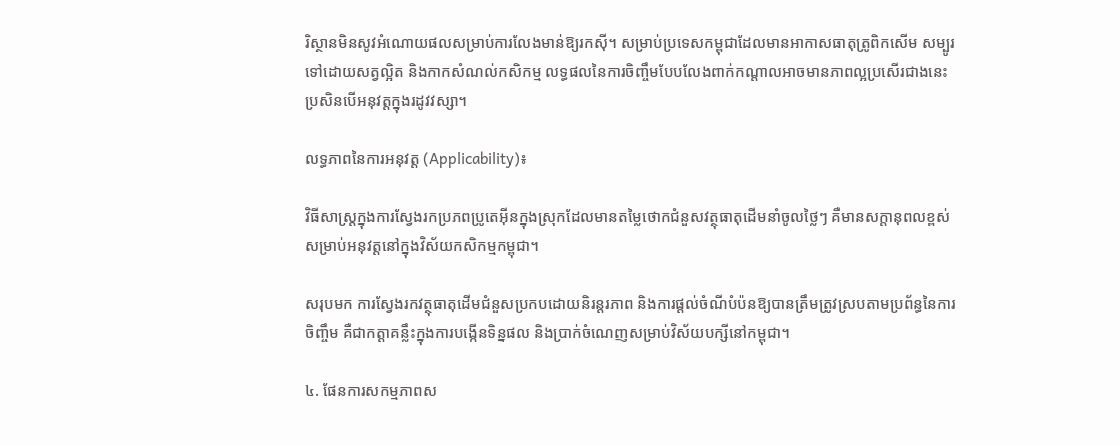រិស្ថានមិនសូវអំណោយផលសម្រាប់ការលែងមាន់ឱ្យរកស៊ី។ សម្រាប់ប្រទេសកម្ពុជាដែលមានអាកាសធាតុត្រូពិកសើម សម្បូរទៅដោយសត្វល្អិត និងកាកសំណល់កសិកម្ម លទ្ធផលនៃការចិញ្ចឹមបែបលែងពាក់កណ្តាលអាចមានភាពល្អប្រសើរជាងនេះ ប្រសិនបើអនុវត្តក្នុងរដូវវស្សា។

លទ្ធភាពនៃការអនុវត្ត (Applicability)៖

វិធីសាស្ត្រក្នុងការស្វែងរកប្រភពប្រូតេអ៊ីនក្នុងស្រុកដែលមានតម្លៃថោកជំនួសវត្ថុធាតុដើមនាំចូលថ្លៃៗ គឺមានសក្តានុពលខ្ពស់សម្រាប់អនុវត្តនៅក្នុងវិស័យកសិកម្មកម្ពុជា។

សរុបមក ការស្វែងរកវត្ថុធាតុដើមជំនួសប្រកបដោយនិរន្តរភាព និងការផ្តល់ចំណីបំប៉នឱ្យបានត្រឹមត្រូវស្របតាមប្រព័ន្ធនៃការចិញ្ចឹម គឺជាកត្តាគន្លឹះក្នុងការបង្កើនទិន្នផល និងប្រាក់ចំណេញសម្រាប់វិស័យបក្សីនៅកម្ពុជា។

៤. ផែនការសកម្មភាពស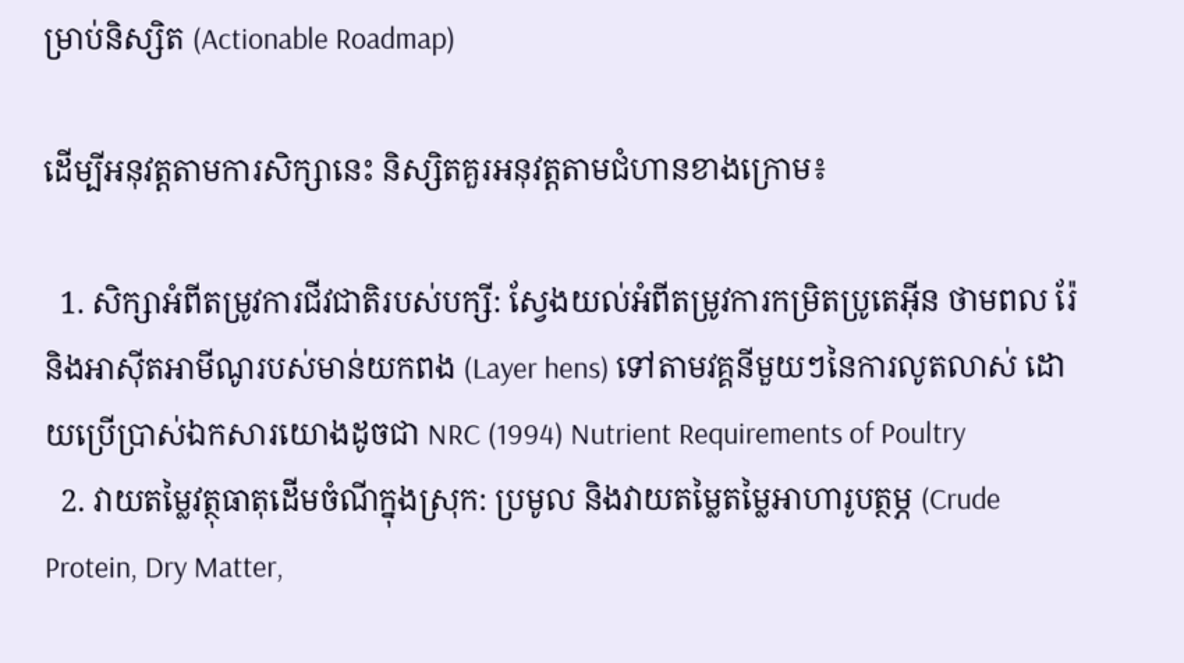ម្រាប់និស្សិត (Actionable Roadmap)

ដើម្បីអនុវត្តតាមការសិក្សានេះ និស្សិតគួរអនុវត្តតាមជំហានខាងក្រោម៖

  1. សិក្សាអំពីតម្រូវការជីវជាតិរបស់បក្សី: ស្វែងយល់អំពីតម្រូវការកម្រិតប្រូតេអ៊ីន ថាមពល រ៉ែ និងអាស៊ីតអាមីណូរបស់មាន់យកពង (Layer hens) ទៅតាមវគ្គនីមួយៗនៃការលូតលាស់ ដោយប្រើប្រាស់ឯកសារយោងដូចជា NRC (1994) Nutrient Requirements of Poultry
  2. វាយតម្លៃវត្ថុធាតុដើមចំណីក្នុងស្រុក: ប្រមូល និងវាយតម្លៃតម្លៃអាហារូបត្ថម្ភ (Crude Protein, Dry Matter,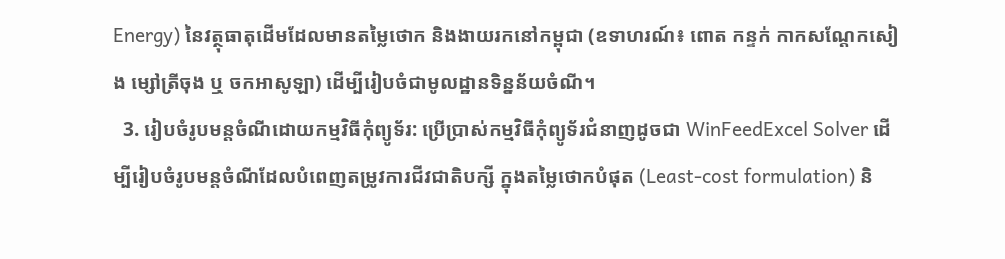Energy) នៃវត្ថុធាតុដើមដែលមានតម្លៃថោក និងងាយរកនៅកម្ពុជា (ឧទាហរណ៍៖ ពោត កន្ទក់ កាកសណ្តែកសៀង ម្សៅត្រីចុង ឬ ចកអាសូឡា) ដើម្បីរៀបចំជាមូលដ្ឋានទិន្នន័យចំណី។
  3. រៀបចំរូបមន្តចំណីដោយកម្មវិធីកុំព្យូទ័រ: ប្រើប្រាស់កម្មវិធីកុំព្យូទ័រជំនាញដូចជា WinFeedExcel Solver ដើម្បីរៀបចំរូបមន្តចំណីដែលបំពេញតម្រូវការជីវជាតិបក្សី ក្នុងតម្លៃថោកបំផុត (Least-cost formulation) និ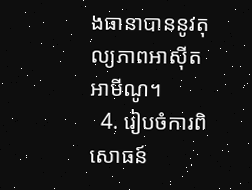ងធានាបាននូវតុល្យភាពអាស៊ីតអាមីណូ។
  4. រៀបចំការពិសោធន៍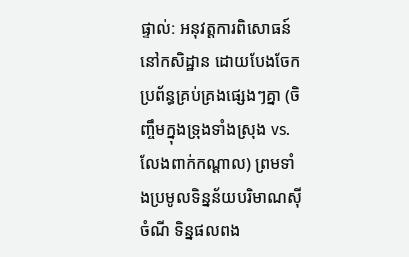ផ្ទាល់: អនុវត្តការពិសោធន៍នៅកសិដ្ឋាន ដោយបែងចែកប្រព័ន្ធគ្រប់គ្រងផ្សេងៗគ្នា (ចិញ្ចឹមក្នុងទ្រុងទាំងស្រុង vs. លែងពាក់កណ្តាល) ព្រមទាំងប្រមូលទិន្នន័យបរិមាណស៊ីចំណី ទិន្នផលពង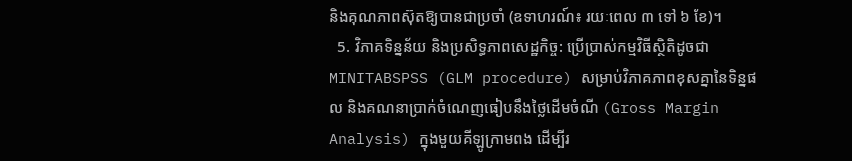និងគុណភាពស៊ុតឱ្យបានជាប្រចាំ (ឧទាហរណ៍៖ រយៈពេល ៣ ទៅ ៦ ខែ)។
  5. វិភាគទិន្នន័យ និងប្រសិទ្ធភាពសេដ្ឋកិច្ច: ប្រើប្រាស់កម្មវិធីស្ថិតិដូចជា MINITABSPSS (GLM procedure) សម្រាប់វិភាគភាពខុសគ្នានៃទិន្នផល និងគណនាប្រាក់ចំណេញធៀបនឹងថ្លៃដើមចំណី (Gross Margin Analysis) ក្នុងមួយគីឡូក្រាមពង ដើម្បីរ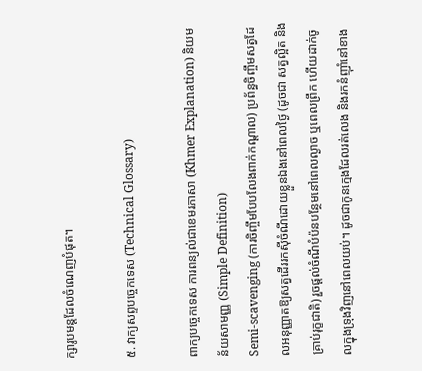ក្សារូបមន្តដែលចំណេញបំផុត។

៥. វាក្យសព្ទបច្ចេកទេស (Technical Glossary)

ពាក្យបច្ចេកទេស ការពន្យល់ជាខេមរភាសា (Khmer Explanation) និយមន័យសាមញ្ញ (Simple Definition)
Semi-scavenging (ការចិញ្ចឹមបែបលែងពាក់កណ្តាល) ប្រព័ន្ធចិញ្ចឹមសត្វដែលអនុញ្ញាតឱ្យសត្វដើររកស៊ីចំណីដោយខ្លួនឯងនៅពេលថ្ងៃ (ដូចជា សត្វល្អិត និងគ្រាប់រុក្ខជាតិ) រួចផ្តល់ចំណីបំប៉នបន្ថែមនៅពេលល្ងាច ឬពេលព្រឹក ហើយដាក់ចូលក្នុងទ្រុងវិញនៅពេលយប់។ ដូចជាកូនក្មេងដែលរត់លេង និងរកនំញ៉ាំនៅខាង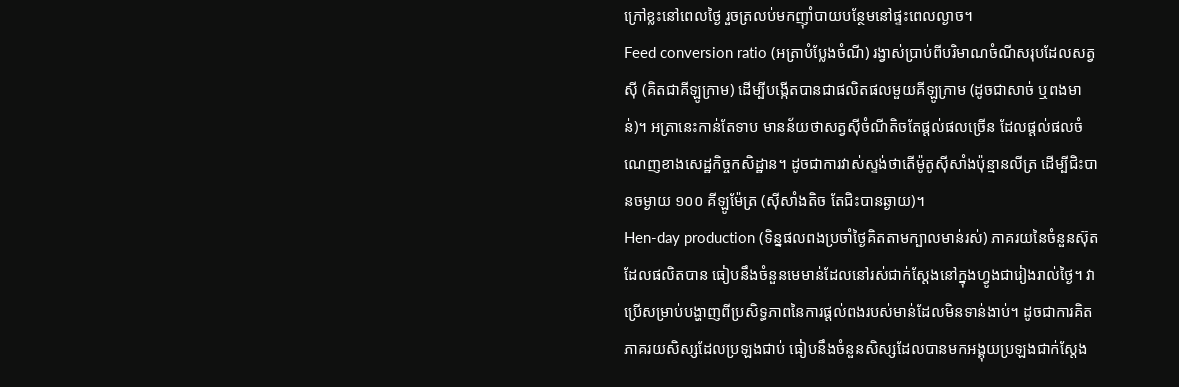ក្រៅខ្លះនៅពេលថ្ងៃ រួចត្រលប់មកញ៉ាំបាយបន្ថែមនៅផ្ទះពេលល្ងាច។
Feed conversion ratio (អត្រាបំប្លែងចំណី) រង្វាស់ប្រាប់ពីបរិមាណចំណីសរុបដែលសត្វស៊ី (គិតជាគីឡូក្រាម) ដើម្បីបង្កើតបានជាផលិតផលមួយគីឡូក្រាម (ដូចជាសាច់ ឬពងមាន់)។ អត្រានេះកាន់តែទាប មានន័យថាសត្វស៊ីចំណីតិចតែផ្តល់ផលច្រើន ដែលផ្តល់ផលចំណេញខាងសេដ្ឋកិច្ចកសិដ្ឋាន។ ដូចជាការវាស់ស្ទង់ថាតើម៉ូតូស៊ីសាំងប៉ុន្មានលីត្រ ដើម្បីជិះបានចម្ងាយ ១០០ គីឡូម៉ែត្រ (ស៊ីសាំងតិច តែជិះបានឆ្ងាយ)។
Hen-day production (ទិន្នផលពងប្រចាំថ្ងៃគិតតាមក្បាលមាន់រស់) ភាគរយនៃចំនួនស៊ុតដែលផលិតបាន ធៀបនឹងចំនួនមេមាន់ដែលនៅរស់ជាក់ស្តែងនៅក្នុងហ្វូងជារៀងរាល់ថ្ងៃ។ វាប្រើសម្រាប់បង្ហាញពីប្រសិទ្ធភាពនៃការផ្តល់ពងរបស់មាន់ដែលមិនទាន់ងាប់។ ដូចជាការគិតភាគរយសិស្សដែលប្រឡងជាប់ ធៀបនឹងចំនួនសិស្សដែលបានមកអង្គុយប្រឡងជាក់ស្តែង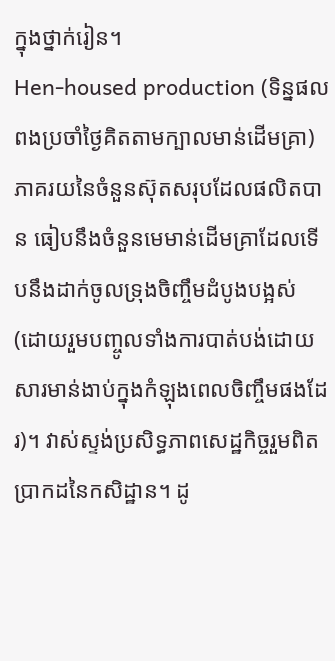ក្នុងថ្នាក់រៀន។
Hen-housed production (ទិន្នផលពងប្រចាំថ្ងៃគិតតាមក្បាលមាន់ដើមគ្រា) ភាគរយនៃចំនួនស៊ុតសរុបដែលផលិតបាន ធៀបនឹងចំនួនមេមាន់ដើមគ្រាដែលទើបនឹងដាក់ចូលទ្រុងចិញ្ចឹមដំបូងបង្អស់ (ដោយរួមបញ្ចូលទាំងការបាត់បង់ដោយសារមាន់ងាប់ក្នុងកំឡុងពេលចិញ្ចឹមផងដែរ)។ វាស់ស្ទង់ប្រសិទ្ធភាពសេដ្ឋកិច្ចរួមពិតប្រាកដនៃកសិដ្ឋាន។ ដូ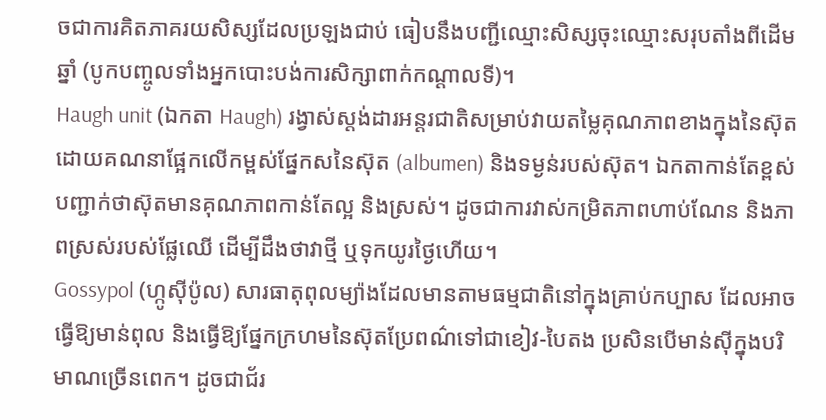ចជាការគិតភាគរយសិស្សដែលប្រឡងជាប់ ធៀបនឹងបញ្ជីឈ្មោះសិស្សចុះឈ្មោះសរុបតាំងពីដើមឆ្នាំ (បូកបញ្ចូលទាំងអ្នកបោះបង់ការសិក្សាពាក់កណ្តាលទី)។
Haugh unit (ឯកតា Haugh) រង្វាស់ស្តង់ដារអន្តរជាតិសម្រាប់វាយតម្លៃគុណភាពខាងក្នុងនៃស៊ុត ដោយគណនាផ្អែកលើកម្ពស់ផ្នែកសនៃស៊ុត (albumen) និងទម្ងន់របស់ស៊ុត។ ឯកតាកាន់តែខ្ពស់ បញ្ជាក់ថាស៊ុតមានគុណភាពកាន់តែល្អ និងស្រស់។ ដូចជាការវាស់កម្រិតភាពហាប់ណែន និងភាពស្រស់របស់ផ្លែឈើ ដើម្បីដឹងថាវាថ្មី ឬទុកយូរថ្ងៃហើយ។
Gossypol (ហ្កូស៊ីប៉ូល) សារធាតុពុលម្យ៉ាងដែលមានតាមធម្មជាតិនៅក្នុងគ្រាប់កប្បាស ដែលអាចធ្វើឱ្យមាន់ពុល និងធ្វើឱ្យផ្នែកក្រហមនៃស៊ុតប្រែពណ៌ទៅជាខៀវ-បៃតង ប្រសិនបើមាន់ស៊ីក្នុងបរិមាណច្រើនពេក។ ដូចជាជ័រ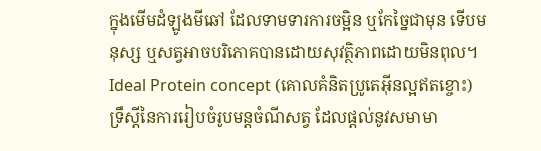ក្នុងមើមដំឡូងមីឆៅ ដែលទាមទារការចម្អិន ឬកែច្នៃជាមុន ទើបមនុស្ស ឬសត្វអាចបរិភោគបានដោយសុវត្ថិភាពដោយមិនពុល។
Ideal Protein concept (គោលគំនិតប្រូតេអ៊ីនល្អឥតខ្ចោះ) ទ្រឹស្តីនៃការរៀបចំរូបមន្តចំណីសត្វ ដែលផ្តល់នូវសមាមា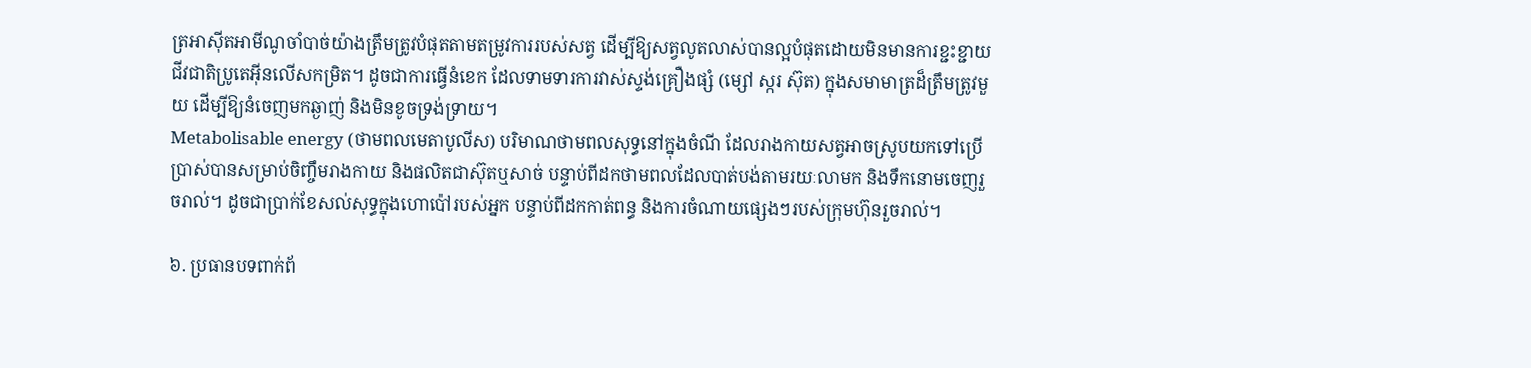ត្រអាស៊ីតអាមីណូចាំបាច់យ៉ាងត្រឹមត្រូវបំផុតតាមតម្រូវការរបស់សត្វ ដើម្បីឱ្យសត្វលូតលាស់បានល្អបំផុតដោយមិនមានការខ្ជះខ្ជាយជីវជាតិប្រូតេអ៊ីនលើសកម្រិត។ ដូចជាការធ្វើនំខេក ដែលទាមទារការវាស់ស្ទង់គ្រឿងផ្សំ (ម្សៅ ស្ករ ស៊ុត) ក្នុងសមាមាត្រដ៏ត្រឹមត្រូវមួយ ដើម្បីឱ្យនំចេញមកឆ្ងាញ់ និងមិនខូចទ្រង់ទ្រាយ។
Metabolisable energy (ថាមពលមេតាបូលីស) បរិមាណថាមពលសុទ្ធនៅក្នុងចំណី ដែលរាងកាយសត្វអាចស្រូបយកទៅប្រើប្រាស់បានសម្រាប់ចិញ្ចឹមរាងកាយ និងផលិតជាស៊ុតឬសាច់ បន្ទាប់ពីដកថាមពលដែលបាត់បង់តាមរយៈលាមក និងទឹកនោមចេញរួចរាល់។ ដូចជាប្រាក់ខែសល់សុទ្ធក្នុងហោប៉ៅរបស់អ្នក បន្ទាប់ពីដកកាត់ពន្ធ និងការចំណាយផ្សេងៗរបស់ក្រុមហ៊ុនរួចរាល់។

៦. ប្រធានបទពាក់ព័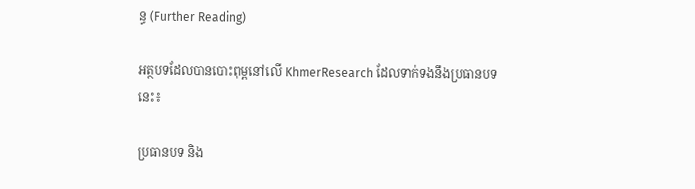ន្ធ (Further Reading)

អត្ថបទដែលបានបោះពុម្ពនៅលើ KhmerResearch ដែលទាក់ទងនឹងប្រធានបទនេះ៖

ប្រធានបទ និង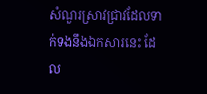សំណួរស្រាវជ្រាវដែលទាក់ទងនឹងឯកសារនេះ ដែល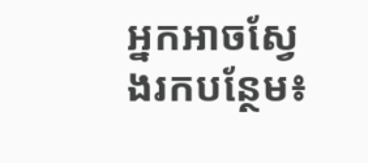អ្នកអាចស្វែងរកបន្ថែម៖